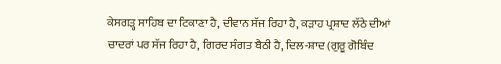ਕੇਸਗੜ੍ਹ ਸਾਹਿਬ ਦਾ ਟਿਕਾਣਾ ਹੈ, ਦੀਵਾਨ ਸੱਜ ਰਿਹਾ ਹੈ, ਕੜਾਹ ਪ੍ਰਸ਼ਾਦ ਲੱਠੇ ਦੀਆਂ ਚਾਦਰਾਂ ਪਰ ਸੱਜ ਰਿਹਾ ਹੈ, ਗਿਰਦ ਸੰਗਤ ਬੈਠੀ ਹੈ, ਦਿਲ-ਸ਼ਾਦ (ਗੁਰੂ ਗੋਬਿੰਦ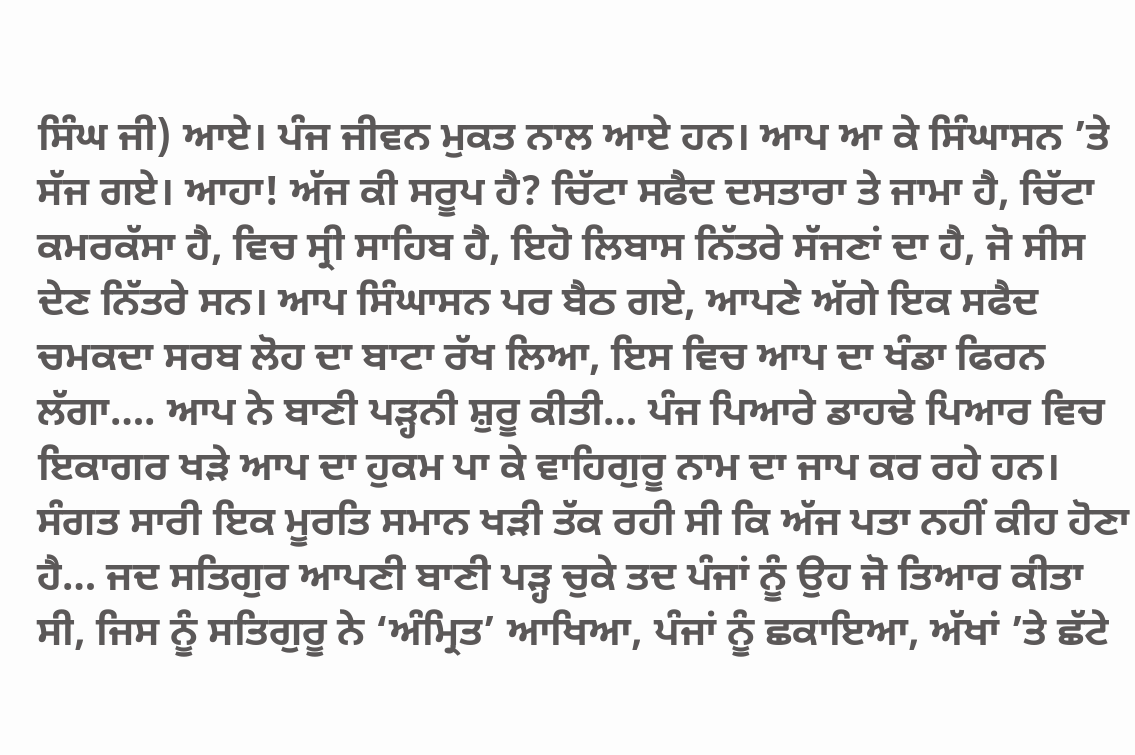ਸਿੰਘ ਜੀ) ਆਏ। ਪੰਜ ਜੀਵਨ ਮੁਕਤ ਨਾਲ ਆਏ ਹਨ। ਆਪ ਆ ਕੇ ਸਿੰਘਾਸਨ ’ਤੇ ਸੱਜ ਗਏ। ਆਹਾ! ਅੱਜ ਕੀ ਸਰੂਪ ਹੈ? ਚਿੱਟਾ ਸਫੈਦ ਦਸਤਾਰਾ ਤੇ ਜਾਮਾ ਹੈ, ਚਿੱਟਾ ਕਮਰਕੱਸਾ ਹੈ, ਵਿਚ ਸ੍ਰੀ ਸਾਹਿਬ ਹੈ, ਇਹੋ ਲਿਬਾਸ ਨਿੱਤਰੇ ਸੱਜਣਾਂ ਦਾ ਹੈ, ਜੋ ਸੀਸ ਦੇਣ ਨਿੱਤਰੇ ਸਨ। ਆਪ ਸਿੰਘਾਸਨ ਪਰ ਬੈਠ ਗਏ, ਆਪਣੇ ਅੱਗੇ ਇਕ ਸਫੈਦ ਚਮਕਦਾ ਸਰਬ ਲੋਹ ਦਾ ਬਾਟਾ ਰੱਖ ਲਿਆ, ਇਸ ਵਿਚ ਆਪ ਦਾ ਖੰਡਾ ਫਿਰਨ ਲੱਗਾ…. ਆਪ ਨੇ ਬਾਣੀ ਪੜ੍ਹਨੀ ਸ਼ੁਰੂ ਕੀਤੀ… ਪੰਜ ਪਿਆਰੇ ਡਾਹਢੇ ਪਿਆਰ ਵਿਚ ਇਕਾਗਰ ਖੜੇ ਆਪ ਦਾ ਹੁਕਮ ਪਾ ਕੇ ਵਾਹਿਗੁਰੂ ਨਾਮ ਦਾ ਜਾਪ ਕਰ ਰਹੇ ਹਨ। ਸੰਗਤ ਸਾਰੀ ਇਕ ਮੂਰਤਿ ਸਮਾਨ ਖੜੀ ਤੱਕ ਰਹੀ ਸੀ ਕਿ ਅੱਜ ਪਤਾ ਨਹੀਂ ਕੀਹ ਹੋਣਾ ਹੈ… ਜਦ ਸਤਿਗੁਰ ਆਪਣੀ ਬਾਣੀ ਪੜ੍ਹ ਚੁਕੇ ਤਦ ਪੰਜਾਂ ਨੂੰ ਉਹ ਜੋ ਤਿਆਰ ਕੀਤਾ ਸੀ, ਜਿਸ ਨੂੰ ਸਤਿਗੁਰੂ ਨੇ ‘ਅੰਮ੍ਰਿਤ’ ਆਖਿਆ, ਪੰਜਾਂ ਨੂੰ ਛਕਾਇਆ, ਅੱਖਾਂ ’ਤੇ ਛੱਟੇ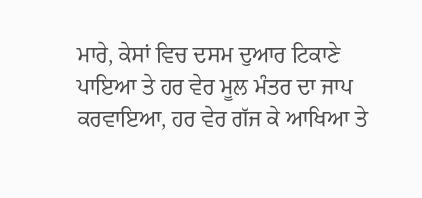ਮਾਰੇ, ਕੇਸਾਂ ਵਿਚ ਦਸਮ ਦੁਆਰ ਟਿਕਾਣੇ ਪਾਇਆ ਤੇ ਹਰ ਵੇਰ ਮੂਲ ਮੰਤਰ ਦਾ ਜਾਪ ਕਰਵਾਇਆ, ਹਰ ਵੇਰ ਗੱਜ ਕੇ ਆਖਿਆ ਤੇ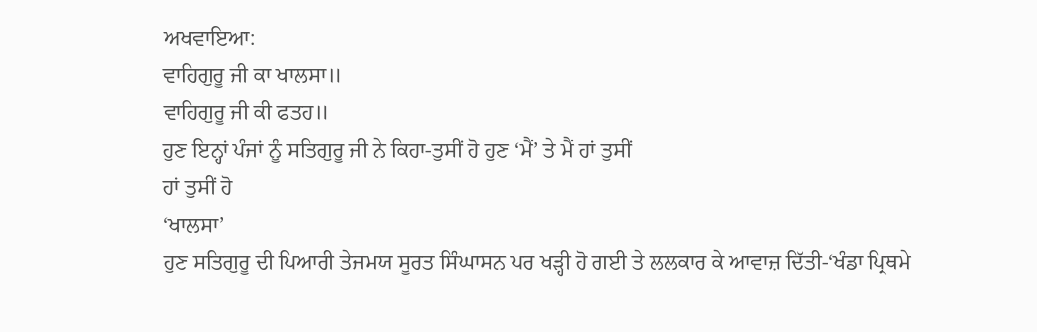ਅਖਵਾਇਆ:
ਵਾਹਿਗੁਰੂ ਜੀ ਕਾ ਖਾਲਸਾ॥
ਵਾਹਿਗੁਰੂ ਜੀ ਕੀ ਫਤਹ॥
ਹੁਣ ਇਨ੍ਹਾਂ ਪੰਜਾਂ ਨੂੰ ਸਤਿਗੁਰੂ ਜੀ ਨੇ ਕਿਹਾ-ਤੁਸੀਂ ਹੋ ਹੁਣ ‘ਮੈਂ’ ਤੇ ਮੈਂ ਹਾਂ ਤੁਸੀਂ
ਹਾਂ ਤੁਸੀਂ ਹੋ
‘ਖਾਲਸਾ’
ਹੁਣ ਸਤਿਗੁਰੂ ਦੀ ਪਿਆਰੀ ਤੇਜਮਯ ਸੂਰਤ ਸਿੰਘਾਸਨ ਪਰ ਖੜ੍ਹੀ ਹੋ ਗਈ ਤੇ ਲਲਕਾਰ ਕੇ ਆਵਾਜ਼ ਦਿੱਤੀ-‘ਖੰਡਾ ਪ੍ਰਿਥਮੇ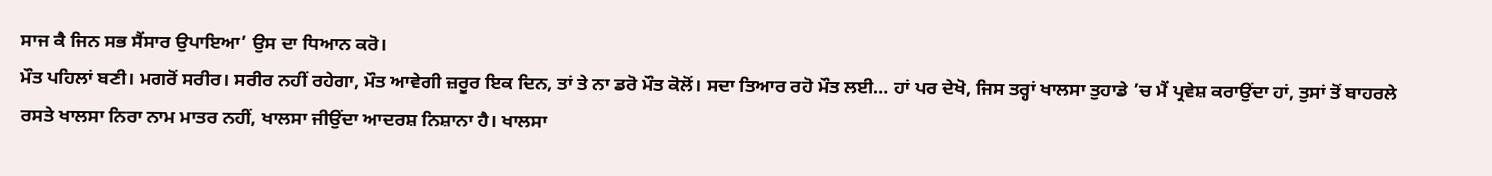ਸਾਜ ਕੈ ਜਿਨ ਸਭ ਸੈਂਸਾਰ ਉਪਾਇਆ’ ਉਸ ਦਾ ਧਿਆਨ ਕਰੋ।
ਮੌਤ ਪਹਿਲਾਂ ਬਣੀ। ਮਗਰੋਂ ਸਰੀਰ। ਸਰੀਰ ਨਹੀਂ ਰਹੇਗਾ, ਮੌਤ ਆਵੇਗੀ ਜ਼ਰੂਰ ਇਕ ਦਿਨ, ਤਾਂ ਤੇ ਨਾ ਡਰੋ ਮੌਤ ਕੋਲੋਂ। ਸਦਾ ਤਿਆਰ ਰਹੋ ਮੌਤ ਲਈ… ਹਾਂ ਪਰ ਦੇਖੋ, ਜਿਸ ਤਰ੍ਹਾਂ ਖਾਲਸਾ ਤੁਹਾਡੇ ’ਚ ਮੈਂ ਪ੍ਰਵੇਸ਼ ਕਰਾਉਂਦਾ ਹਾਂ, ਤੁਸਾਂ ਤੋਂ ਬਾਹਰਲੇ ਰਸਤੇ ਖਾਲਸਾ ਨਿਰਾ ਨਾਮ ਮਾਤਰ ਨਹੀਂ, ਖਾਲਸਾ ਜੀਉਂਦਾ ਆਦਰਸ਼ ਨਿਸ਼ਾਨਾ ਹੈ। ਖਾਲਸਾ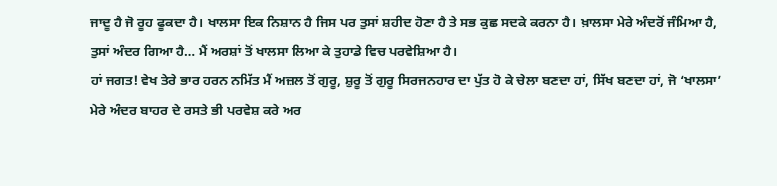ਜਾਦੂ ਹੈ ਜੋ ਰੂਹ ਫੂਕਦਾ ਹੈ। ਖਾਲਸਾ ਇਕ ਨਿਸ਼ਾਨ ਹੈ ਜਿਸ ਪਰ ਤੁਸਾਂ ਸ਼ਹੀਦ ਹੋਣਾ ਹੈ ਤੇ ਸਭ ਕੁਛ ਸਦਕੇ ਕਰਨਾ ਹੈ। ਖ਼ਾਲਸਾ ਮੇਰੇ ਅੰਦਰੋਂ ਜੰਮਿਆ ਹੈ, ਤੁਸਾਂ ਅੰਦਰ ਗਿਆ ਹੈ… ਮੈਂ ਅਰਸ਼ਾਂ ਤੋਂ ਖਾਲਸਾ ਲਿਆ ਕੇ ਤੁਹਾਡੇ ਵਿਚ ਪਰਵੇਸ਼ਿਆ ਹੈ।
ਹਾਂ ਜਗਤ! ਵੇਖ ਤੇਰੇ ਭਾਰ ਹਰਨ ਨਮਿੱਤ ਮੈਂ ਅਜ਼ਲ ਤੋਂ ਗੁਰੂ, ਸ਼ੁਰੂ ਤੋਂ ਗੁਰੂ ਸਿਰਜਨਹਾਰ ਦਾ ਪੁੱਤ ਹੋ ਕੇ ਚੇਲਾ ਬਣਦਾ ਹਾਂ, ਸਿੱਖ ਬਣਦਾ ਹਾਂ, ਜੋ ‘ਖਾਲਸਾ’ ਮੇਰੇ ਅੰਦਰ ਬਾਹਰ ਦੇ ਰਸਤੇ ਭੀ ਪਰਵੇਸ਼ ਕਰੇ ਅਰ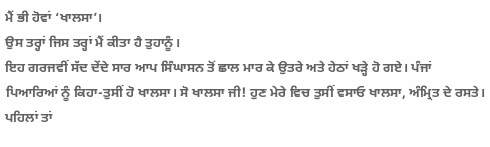ਮੈਂ ਭੀ ਹੋਵਾਂ ‘ਖਾਲਸਾ’।
ਉਸ ਤਰ੍ਹਾਂ ਜਿਸ ਤਰ੍ਹਾਂ ਮੈਂ ਕੀਤਾ ਹੈ ਤੁਹਾਨੂੰ।
ਇਹ ਗਰਜਵੀਂ ਸੱਦ ਦੇਂਦੇ ਸਾਰ ਆਪ ਸਿੰਘਾਸਨ ਤੋਂ ਛਾਲ ਮਾਰ ਕੇ ਉਤਰੇ ਅਤੇ ਹੇਠਾਂ ਖੜ੍ਹੇ ਹੋ ਗਏ। ਪੰਜਾਂ ਪਿਆਰਿਆਂ ਨੂੰ ਕਿਹਾ-ਤੁਸੀਂ ਹੋ ਖਾਲਸਾ। ਸੋ ਖਾਲਸਾ ਜੀ! ਹੁਣ ਮੇਰੇ ਵਿਚ ਤੁਸੀਂ ਵਸਾਓ ਖਾਲਸਾ, ਅੰਮ੍ਰਿਤ ਦੇ ਰਸਤੇ। ਪਹਿਲਾਂ ਤਾਂ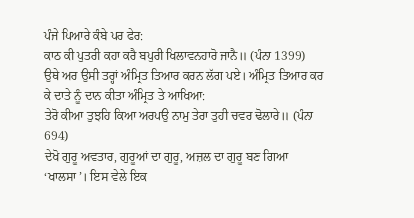ਪੰਜੇ ਪਿਆਰੇ ਕੰਬੇ ਪਰ ਫੇਰ:
ਕਾਠ ਕੀ ਪੁਤਰੀ ਕਹਾ ਕਰੈ ਬਪੁਰੀ ਖਿਲਾਵਨਹਾਰੋ ਜਾਨੈ॥ (ਪੰਨਾ 1399)
ਉਥੇ ਅਰ ਉਸੀ ਤਰ੍ਹਾਂ ਅੰਮ੍ਰਿਤ ਤਿਆਰ ਕਰਨ ਲੱਗ ਪਏ। ਅੰਮ੍ਰਿਤ ਤਿਆਰ ਕਰ ਕੇ ਦਾਤੇ ਨੂੰ ਦਾਨ ਕੀਤਾ ਅੰਮ੍ਰਿਤ ਤੇ ਆਖਿਆ:
ਤੇਰੋ ਕੀਆ ਤੁਝਹਿ ਕਿਆ ਅਰਪਉ ਨਾਮੁ ਤੇਰਾ ਤੁਹੀ ਚਵਰ ਢੋਲਾਰੇ॥ (ਪੰਨਾ 694)
ਦੇਖੋ ਗੁਰੂ ਅਵਤਾਰ, ਗੁਰੂਆਂ ਦਾ ਗੁਰੂ, ਅਜ਼ਲ ਦਾ ਗੁਰੂ ਬਣ ਗਿਆ ‘ਖਾਲਸਾ’। ਇਸ ਵੇਲੇ ਇਕ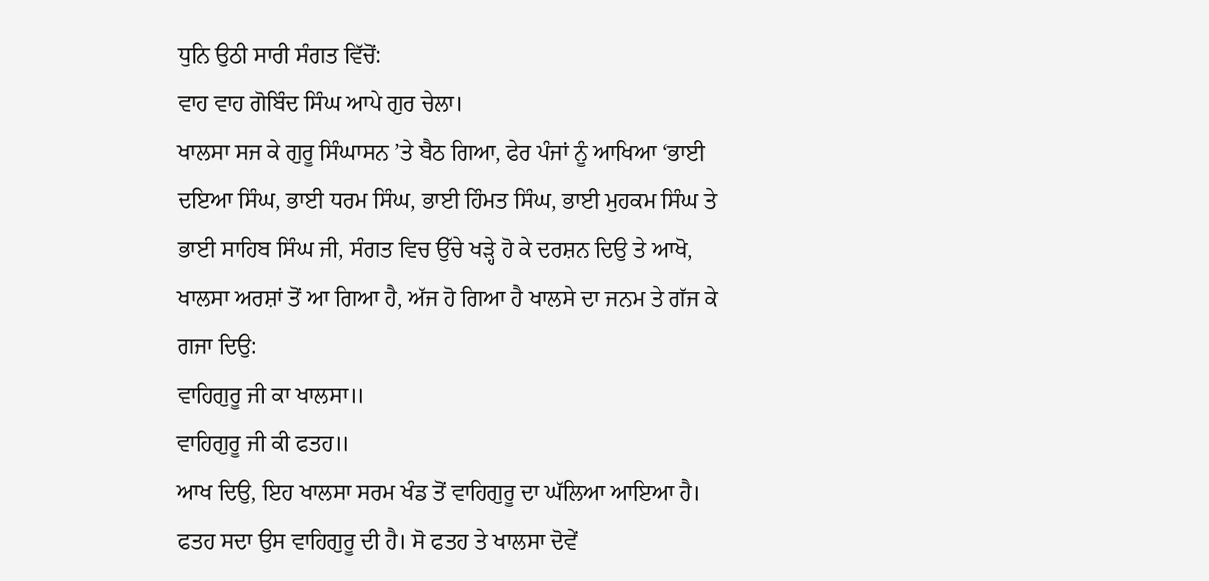ਧੁਨਿ ਉਠੀ ਸਾਰੀ ਸੰਗਤ ਵਿੱਚੋਂ:
ਵਾਹ ਵਾਹ ਗੋਬਿੰਦ ਸਿੰਘ ਆਪੇ ਗੁਰ ਚੇਲਾ।
ਖਾਲਸਾ ਸਜ ਕੇ ਗੁਰੂ ਸਿੰਘਾਸਨ ’ਤੇ ਬੈਠ ਗਿਆ, ਫੇਰ ਪੰਜਾਂ ਨੂੰ ਆਖਿਆ ‘ਭਾਈ ਦਇਆ ਸਿੰਘ, ਭਾਈ ਧਰਮ ਸਿੰਘ, ਭਾਈ ਹਿੰਮਤ ਸਿੰਘ, ਭਾਈ ਮੁਹਕਮ ਸਿੰਘ ਤੇ ਭਾਈ ਸਾਹਿਬ ਸਿੰਘ ਜੀ, ਸੰਗਤ ਵਿਚ ਉੱਚੇ ਖੜ੍ਹੇ ਹੋ ਕੇ ਦਰਸ਼ਨ ਦਿਉ ਤੇ ਆਖੋ, ਖਾਲਸਾ ਅਰਸ਼ਾਂ ਤੋਂ ਆ ਗਿਆ ਹੈ, ਅੱਜ ਹੋ ਗਿਆ ਹੈ ਖਾਲਸੇ ਦਾ ਜਨਮ ਤੇ ਗੱਜ ਕੇ ਗਜਾ ਦਿਉ:
ਵਾਹਿਗੁਰੂ ਜੀ ਕਾ ਖਾਲਸਾ॥
ਵਾਹਿਗੁਰੂ ਜੀ ਕੀ ਫਤਹ॥
ਆਖ ਦਿਉ, ਇਹ ਖਾਲਸਾ ਸਰਮ ਖੰਡ ਤੋਂ ਵਾਹਿਗੁਰੂ ਦਾ ਘੱਲਿਆ ਆਇਆ ਹੈ। ਫਤਹ ਸਦਾ ਉਸ ਵਾਹਿਗੁਰੂ ਦੀ ਹੈ। ਸੋ ਫਤਹ ਤੇ ਖਾਲਸਾ ਦੋਵੇਂ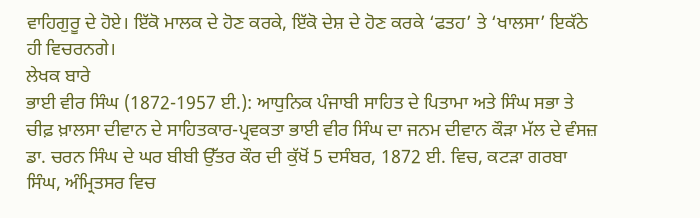ਵਾਹਿਗੁਰੂ ਦੇ ਹੋਏ। ਇੱਕੋ ਮਾਲਕ ਦੇ ਹੋਣ ਕਰਕੇ, ਇੱਕੋ ਦੇਸ਼ ਦੇ ਹੋਣ ਕਰਕੇ ‘ਫਤਹ’ ਤੇ ‘ਖਾਲਸਾ’ ਇਕੱਠੇ ਹੀ ਵਿਚਰਨਗੇ।
ਲੇਖਕ ਬਾਰੇ
ਭਾਈ ਵੀਰ ਸਿੰਘ (1872-1957 ਈ.): ਆਧੁਨਿਕ ਪੰਜਾਬੀ ਸਾਹਿਤ ਦੇ ਪਿਤਾਮਾ ਅਤੇ ਸਿੰਘ ਸਭਾ ਤੇ ਚੀਫ਼ ਖ਼ਾਲਸਾ ਦੀਵਾਨ ਦੇ ਸਾਹਿਤਕਾਰ-ਪ੍ਰਵਕਤਾ ਭਾਈ ਵੀਰ ਸਿੰਘ ਦਾ ਜਨਮ ਦੀਵਾਨ ਕੌੜਾ ਮੱਲ ਦੇ ਵੰਸਜ਼ ਡਾ. ਚਰਨ ਸਿੰਘ ਦੇ ਘਰ ਬੀਬੀ ਉੱਤਰ ਕੌਰ ਦੀ ਕੁੱਖੋਂ 5 ਦਸੰਬਰ, 1872 ਈ. ਵਿਚ, ਕਟੜਾ ਗਰਬਾ ਸਿੰਘ, ਅੰਮ੍ਰਿਤਸਰ ਵਿਚ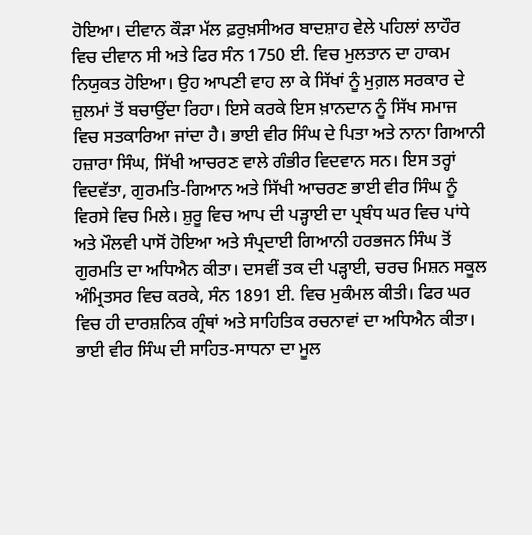ਹੋਇਆ। ਦੀਵਾਨ ਕੌੜਾ ਮੱਲ ਫ਼ਰੁਖ਼ਸੀਅਰ ਬਾਦਸ਼ਾਹ ਵੇਲੇ ਪਹਿਲਾਂ ਲਾਹੌਰ ਵਿਚ ਦੀਵਾਨ ਸੀ ਅਤੇ ਫਿਰ ਸੰਨ 1750 ਈ. ਵਿਚ ਮੁਲਤਾਨ ਦਾ ਹਾਕਮ ਨਿਯੁਕਤ ਹੋਇਆ। ਉਹ ਆਪਣੀ ਵਾਹ ਲਾ ਕੇ ਸਿੱਖਾਂ ਨੂੰ ਮੁਗ਼ਲ ਸਰਕਾਰ ਦੇ ਜ਼ੁਲਮਾਂ ਤੋਂ ਬਚਾਉਂਦਾ ਰਿਹਾ। ਇਸੇ ਕਰਕੇ ਇਸ ਖ਼ਾਨਦਾਨ ਨੂੰ ਸਿੱਖ ਸਮਾਜ ਵਿਚ ਸਤਕਾਰਿਆ ਜਾਂਦਾ ਹੈ। ਭਾਈ ਵੀਰ ਸਿੰਘ ਦੇ ਪਿਤਾ ਅਤੇ ਨਾਨਾ ਗਿਆਨੀ ਹਜ਼ਾਰਾ ਸਿੰਘ, ਸਿੱਖੀ ਆਚਰਣ ਵਾਲੇ ਗੰਭੀਰ ਵਿਦਵਾਨ ਸਨ। ਇਸ ਤਰ੍ਹਾਂ ਵਿਦਵੱਤਾ, ਗੁਰਮਤਿ-ਗਿਆਨ ਅਤੇ ਸਿੱਖੀ ਆਚਰਣ ਭਾਈ ਵੀਰ ਸਿੰਘ ਨੂੰ ਵਿਰਸੇ ਵਿਚ ਮਿਲੇ। ਸ਼ੁਰੂ ਵਿਚ ਆਪ ਦੀ ਪੜ੍ਹਾਈ ਦਾ ਪ੍ਰਬੰਧ ਘਰ ਵਿਚ ਪਾਂਧੇ ਅਤੇ ਮੌਲਵੀ ਪਾਸੋਂ ਹੋਇਆ ਅਤੇ ਸੰਪ੍ਰਦਾਈ ਗਿਆਨੀ ਹਰਭਜਨ ਸਿੰਘ ਤੋਂ ਗੁਰਮਤਿ ਦਾ ਅਧਿਐਨ ਕੀਤਾ। ਦਸਵੀਂ ਤਕ ਦੀ ਪੜ੍ਹਾਈ, ਚਰਚ ਮਿਸ਼ਨ ਸਕੂਲ ਅੰਮ੍ਰਿਤਸਰ ਵਿਚ ਕਰਕੇ, ਸੰਨ 1891 ਈ. ਵਿਚ ਮੁਕੰਮਲ ਕੀਤੀ। ਫਿਰ ਘਰ ਵਿਚ ਹੀ ਦਾਰਸ਼ਨਿਕ ਗ੍ਰੰਥਾਂ ਅਤੇ ਸਾਹਿਤਿਕ ਰਚਨਾਵਾਂ ਦਾ ਅਧਿਐਨ ਕੀਤਾ। ਭਾਈ ਵੀਰ ਸਿੰਘ ਦੀ ਸਾਹਿਤ-ਸਾਧਨਾ ਦਾ ਮੂਲ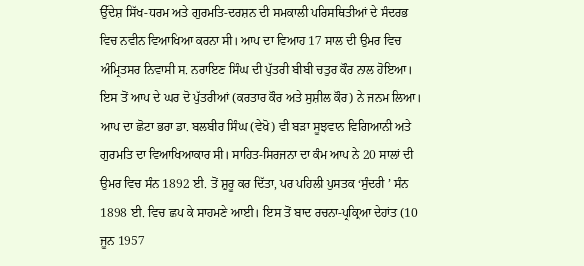ਉੱਦੇਸ਼ ਸਿੱਖ-ਧਰਮ ਅਤੇ ਗੁਰਮਤਿ-ਦਰਸ਼ਨ ਦੀ ਸਮਕਾਲੀ ਪਰਿਸਥਿਤੀਆਂ ਦੇ ਸੰਦਰਭ ਵਿਚ ਨਵੀਨ ਵਿਆਖਿਆ ਕਰਨਾ ਸੀ। ਆਪ ਦਾ ਵਿਆਹ 17 ਸਾਲ ਦੀ ਉਮਰ ਵਿਚ ਅੰਮ੍ਰਿਤਸਰ ਨਿਵਾਸੀ ਸ. ਨਰਾਇਣ ਸਿੰਘ ਦੀ ਪੁੱਤਰੀ ਬੀਬੀ ਚਤੁਰ ਕੌਰ ਨਾਲ ਹੋਇਆ। ਇਸ ਤੋਂ ਆਪ ਦੇ ਘਰ ਦੋ ਪੁੱਤਰੀਆਂ (ਕਰਤਾਰ ਕੌਰ ਅਤੇ ਸੁਸ਼ੀਲ ਕੌਰ) ਨੇ ਜਨਮ ਲਿਆ। ਆਪ ਦਾ ਛੋਟਾ ਭਰਾ ਡਾ. ਬਲਬੀਰ ਸਿੰਘ (ਵੇਖੋ) ਵੀ ਬੜਾ ਸੂਝਵਾਨ ਵਿਗਿਆਨੀ ਅਤੇ ਗੁਰਮਤਿ ਦਾ ਵਿਆਖਿਆਕਾਰ ਸੀ। ਸਾਹਿਤ-ਸਿਰਜਨਾ ਦਾ ਕੰਮ ਆਪ ਨੇ 20 ਸਾਲਾਂ ਦੀ ਉਮਰ ਵਿਚ ਸੰਨ 1892 ਈ. ਤੋਂ ਸ਼ੁਰੂ ਕਰ ਦਿੱਤਾ, ਪਰ ਪਹਿਲੀ ਪੁਸਤਕ ‘ਸੁੰਦਰੀ ’ ਸੰਨ 1898 ਈ. ਵਿਚ ਛਪ ਕੇ ਸਾਹਮਣੇ ਆਈ। ਇਸ ਤੋਂ ਬਾਦ ਰਚਨਾ-ਪ੍ਰਕ੍ਰਿਆ ਦੇਹਾਂਤ (10 ਜੂਨ 1957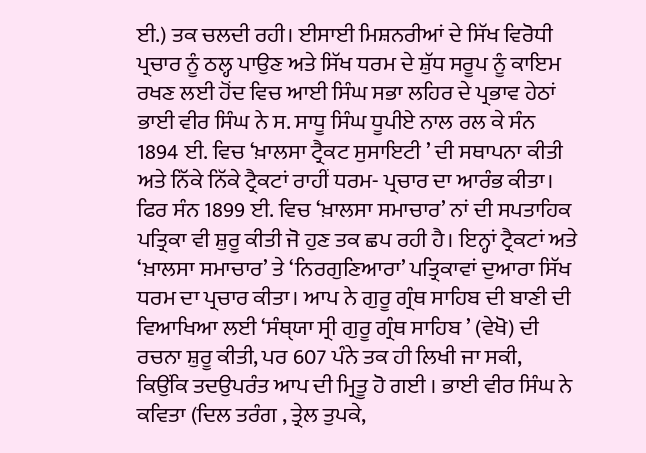ਈ.) ਤਕ ਚਲਦੀ ਰਹੀ। ਈਸਾਈ ਮਿਸ਼ਨਰੀਆਂ ਦੇ ਸਿੱਖ ਵਿਰੋਧੀ ਪ੍ਰਚਾਰ ਨੂੰ ਠਲ੍ਹ ਪਾਉਣ ਅਤੇ ਸਿੱਖ ਧਰਮ ਦੇ ਸ਼ੁੱਧ ਸਰੂਪ ਨੂੰ ਕਾਇਮ ਰਖਣ ਲਈ ਹੋਂਦ ਵਿਚ ਆਈ ਸਿੰਘ ਸਭਾ ਲਹਿਰ ਦੇ ਪ੍ਰਭਾਵ ਹੇਠਾਂ ਭਾਈ ਵੀਰ ਸਿੰਘ ਨੇ ਸ. ਸਾਧੂ ਸਿੰਘ ਧੂਪੀਏ ਨਾਲ ਰਲ ਕੇ ਸੰਨ 1894 ਈ. ਵਿਚ ‘ਖ਼ਾਲਸਾ ਟ੍ਰੈਕਟ ਸੁਸਾਇਟੀ ’ ਦੀ ਸਥਾਪਨਾ ਕੀਤੀ ਅਤੇ ਨਿੱਕੇ ਨਿੱਕੇ ਟ੍ਰੈਕਟਾਂ ਰਾਹੀਂ ਧਰਮ- ਪ੍ਰਚਾਰ ਦਾ ਆਰੰਭ ਕੀਤਾ। ਫਿਰ ਸੰਨ 1899 ਈ. ਵਿਚ ‘ਖ਼ਾਲਸਾ ਸਮਾਚਾਰ’ ਨਾਂ ਦੀ ਸਪਤਾਹਿਕ ਪਤ੍ਰਿਕਾ ਵੀ ਸ਼ੁਰੂ ਕੀਤੀ ਜੋ ਹੁਣ ਤਕ ਛਪ ਰਹੀ ਹੈ। ਇਨ੍ਹਾਂ ਟ੍ਰੈਕਟਾਂ ਅਤੇ ‘ਖ਼ਾਲਸਾ ਸਮਾਚਾਰ’ ਤੇ ‘ਨਿਰਗੁਣਿਆਰਾ’ ਪਤ੍ਰਿਕਾਵਾਂ ਦੁਆਰਾ ਸਿੱਖ ਧਰਮ ਦਾ ਪ੍ਰਚਾਰ ਕੀਤਾ। ਆਪ ਨੇ ਗੁਰੂ ਗ੍ਰੰਥ ਸਾਹਿਬ ਦੀ ਬਾਣੀ ਦੀ ਵਿਆਖਿਆ ਲਈ ‘ਸੰਥੑਯਾ ਸ੍ਰੀ ਗੁਰੂ ਗ੍ਰੰਥ ਸਾਹਿਬ ’ (ਵੇਖੋ) ਦੀ ਰਚਨਾ ਸ਼ੁਰੂ ਕੀਤੀ, ਪਰ 607 ਪੰਨੇ ਤਕ ਹੀ ਲਿਖੀ ਜਾ ਸਕੀ, ਕਿਉਂਕਿ ਤਦਉਪਰੰਤ ਆਪ ਦੀ ਮ੍ਰਿਤੂ ਹੋ ਗਈ । ਭਾਈ ਵੀਰ ਸਿੰਘ ਨੇ ਕਵਿਤਾ (ਦਿਲ ਤਰੰਗ , ਤ੍ਰੇਲ ਤੁਪਕੇ,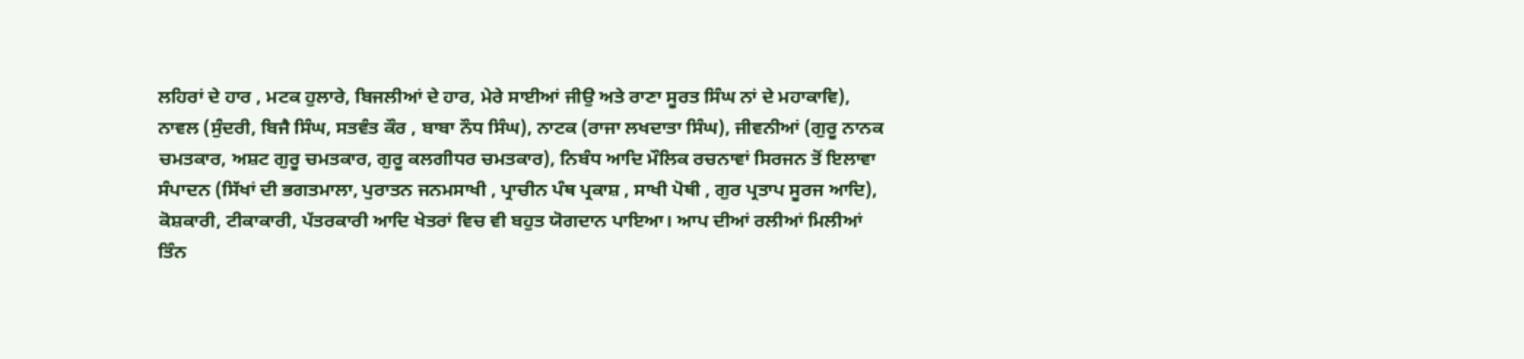ਲਹਿਰਾਂ ਦੇ ਹਾਰ , ਮਟਕ ਹੁਲਾਰੇ, ਬਿਜਲੀਆਂ ਦੇ ਹਾਰ, ਮੇਰੇ ਸਾਈਆਂ ਜੀਉ ਅਤੇ ਰਾਣਾ ਸੂਰਤ ਸਿੰਘ ਨਾਂ ਦੇ ਮਹਾਕਾਵਿ), ਨਾਵਲ (ਸੁੰਦਰੀ, ਬਿਜੈ ਸਿੰਘ, ਸਤਵੰਤ ਕੌਰ , ਬਾਬਾ ਨੌਧ ਸਿੰਘ), ਨਾਟਕ (ਰਾਜਾ ਲਖਦਾਤਾ ਸਿੰਘ), ਜੀਵਨੀਆਂ (ਗੁਰੂ ਨਾਨਕ ਚਮਤਕਾਰ, ਅਸ਼ਟ ਗੁਰੂ ਚਮਤਕਾਰ, ਗੁਰੂ ਕਲਗੀਧਰ ਚਮਤਕਾਰ), ਨਿਬੰਧ ਆਦਿ ਮੌਲਿਕ ਰਚਨਾਵਾਂ ਸਿਰਜਨ ਤੋਂ ਇਲਾਵਾ ਸੰਪਾਦਨ (ਸਿੱਖਾਂ ਦੀ ਭਗਤਮਾਲਾ, ਪੁਰਾਤਨ ਜਨਮਸਾਖੀ , ਪ੍ਰਾਚੀਨ ਪੰਥ ਪ੍ਰਕਾਸ਼ , ਸਾਖੀ ਪੋਥੀ , ਗੁਰ ਪ੍ਰਤਾਪ ਸੂਰਜ ਆਦਿ), ਕੋਸ਼ਕਾਰੀ, ਟੀਕਾਕਾਰੀ, ਪੱਤਰਕਾਰੀ ਆਦਿ ਖੇਤਰਾਂ ਵਿਚ ਵੀ ਬਹੁਤ ਯੋਗਦਾਨ ਪਾਇਆ। ਆਪ ਦੀਆਂ ਰਲੀਆਂ ਮਿਲੀਆਂ ਤਿੰਨ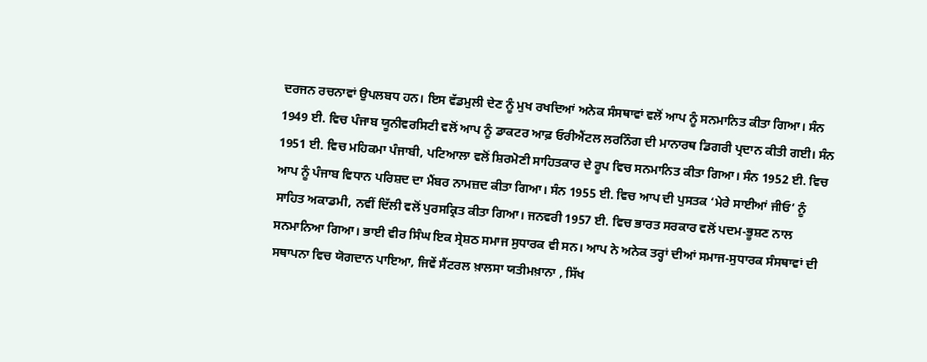ਦਰਜਨ ਰਚਨਾਵਾਂ ਉਪਲਬਧ ਹਨ। ਇਸ ਵੱਡਮੁਲੀ ਦੇਣ ਨੂੰ ਮੁਖ ਰਖਦਿਆਂ ਅਨੇਕ ਸੰਸਥਾਵਾਂ ਵਲੋਂ ਆਪ ਨੂੰ ਸਨਮਾਨਿਤ ਕੀਤਾ ਗਿਆ। ਸੰਨ 1949 ਈ. ਵਿਚ ਪੰਜਾਬ ਯੂਨੀਵਰਸਿਟੀ ਵਲੋਂ ਆਪ ਨੂੰ ਡਾਕਟਰ ਆਫ਼ ਓਰੀਐਂਟਲ ਲਰਨਿੰਗ ਦੀ ਮਾਨਾਰਥ ਡਿਗਰੀ ਪ੍ਰਦਾਨ ਕੀਤੀ ਗਈ। ਸੰਨ 1951 ਈ. ਵਿਚ ਮਹਿਕਮਾ ਪੰਜਾਬੀ, ਪਟਿਆਲਾ ਵਲੋਂ ਸ਼ਿਰਮੋਣੀ ਸਾਹਿਤਕਾਰ ਦੇ ਰੂਪ ਵਿਚ ਸਨਮਾਨਿਤ ਕੀਤਾ ਗਿਆ। ਸੰਨ 1952 ਈ. ਵਿਚ ਆਪ ਨੂੰ ਪੰਜਾਬ ਵਿਧਾਨ ਪਰਿਸ਼ਦ ਦਾ ਮੈਂਬਰ ਨਾਮਜ਼ਦ ਕੀਤਾ ਗਿਆ। ਸੰਨ 1955 ਈ. ਵਿਚ ਆਪ ਦੀ ਪੁਸਤਕ ‘ਮੇਰੇ ਸਾਈਆਂ ਜੀਓ’ ਨੂੰ ਸਾਹਿਤ ਅਕਾਡਮੀ, ਨਵੀਂ ਦਿੱਲੀ ਵਲੋਂ ਪੁਰਸਕ੍ਰਿਤ ਕੀਤਾ ਗਿਆ। ਜਨਵਰੀ 1957 ਈ. ਵਿਚ ਭਾਰਤ ਸਰਕਾਰ ਵਲੋਂ ਪਦਮ-ਭੂਸ਼ਣ ਨਾਲ ਸਨਮਾਨਿਆ ਗਿਆ। ਭਾਈ ਵੀਰ ਸਿੰਘ ਇਕ ਸ੍ਰੇਸ਼ਠ ਸਮਾਜ ਸੁਧਾਰਕ ਵੀ ਸਨ। ਆਪ ਨੇ ਅਨੇਕ ਤਰ੍ਹਾਂ ਦੀਆਂ ਸਮਾਜ-ਸੁਧਾਰਕ ਸੰਸਥਾਵਾਂ ਦੀ ਸਥਾਪਨਾ ਵਿਚ ਯੋਗਦਾਨ ਪਾਇਆ, ਜਿਵੇਂ ਸੈਂਟਰਲ ਖ਼ਾਲਸਾ ਯਤੀਮਖ਼ਾਨਾ , ਸਿੱਖ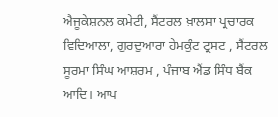ਐਜੂਕੇਸ਼ਨਲ ਕਮੇਟੀ, ਸੈਂਟਰਲ ਖ਼ਾਲਸਾ ਪ੍ਰਚਾਰਕ ਵਿਦਿਆਲਾ, ਗੁਰਦੁਆਰਾ ਹੇਮਕੁੰਟ ਟ੍ਰਸਟ , ਸੈਂਟਰਲ ਸੂਰਮਾ ਸਿੰਘ ਆਸ਼ਰਮ , ਪੰਜਾਬ ਐਂਡ ਸਿੰਧ ਬੈਂਕ ਆਦਿ। ਆਪ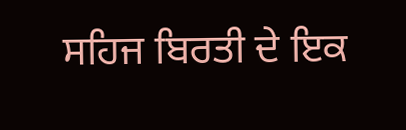ਸਹਿਜ ਬਿਰਤੀ ਦੇ ਇਕ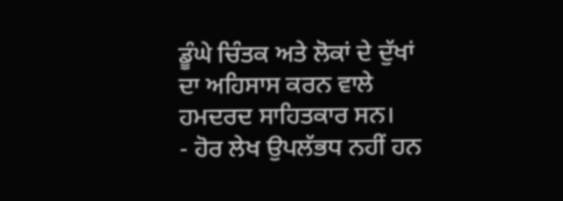ਡੂੰਘੇ ਚਿੰਤਕ ਅਤੇ ਲੋਕਾਂ ਦੇ ਦੁੱਖਾਂ ਦਾ ਅਹਿਸਾਸ ਕਰਨ ਵਾਲੇ ਹਮਦਰਦ ਸਾਹਿਤਕਾਰ ਸਨ।
- ਹੋਰ ਲੇਖ ਉਪਲੱਭਧ ਨਹੀਂ ਹਨ